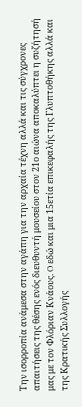Την ισορροπία ανάμεσα στην αγάπη για την αρχαία τέχνη αλλά και τις σύγχρονες απαιτήσεις της θέσης ενός διευθυντή μουσείου στον 21ο αιώνα αποκαλύπτει η συζήτησή μας με τον Φλόριαν Κνάους. O εδώ και μια 15ετία επικεφαλής της Γλυπτοθήκης αλλά και της Κρατικής Συλλογής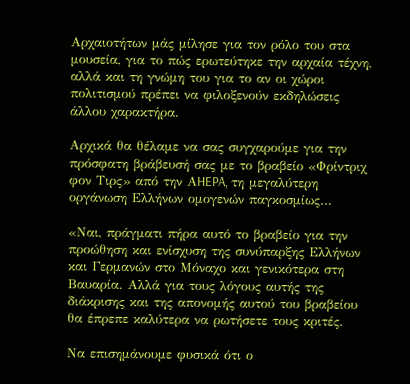Αρχαιοτήτων μάς μίλησε για τον ρόλο του στα μουσεία, για το πώς ερωτεύτηκε την αρχαία τέχνη, αλλά και τη γνώμη του για το αν οι χώροι πολιτισμού πρέπει να φιλοξενούν εκδηλώσεις άλλου χαρακτήρα.

Αρχικά θα θέλαμε να σας συγχαρούμε για την πρόσφατη βράβευσή σας με το βραβείο «Φρίντριχ φον Τιρς» από την ΑHEPA, τη μεγαλύτερη οργάνωση Ελλήνων ομογενών παγκοσμίως…

«Ναι, πράγματι πήρα αυτό το βραβείο για την προώθηση και ενίσχυση της συνύπαρξης Ελλήνων και Γερμανών στο Μόναχο και γενικότερα στη Βαυαρία. Αλλά για τους λόγους αυτής της διάκρισης και της απονομής αυτού του βραβείου θα έπρεπε καλύτερα να ρωτήσετε τους κριτές.

Να επισημάνουμε φυσικά ότι ο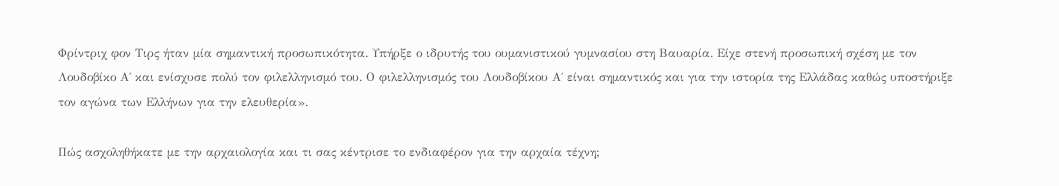Φρίντριχ φον Τιρς ήταν μία σημαντική προσωπικότητα. Υπήρξε ο ιδρυτής του ουμανιστικού γυμνασίου στη Βαυαρία. Είχε στενή προσωπική σχέση με τον Λουδοβίκο Α΄ και ενίσχυσε πολύ τον φιλελληνισμό του. Ο φιλελληνισμός του Λουδοβίκου Α΄ είναι σημαντικός και για την ιστορία της Ελλάδας καθώς υποστήριξε τον αγώνα των Ελλήνων για την ελευθερία».

Πώς ασχοληθήκατε με την αρχαιολογία και τι σας κέντρισε το ενδιαφέρον για την αρχαία τέχνη;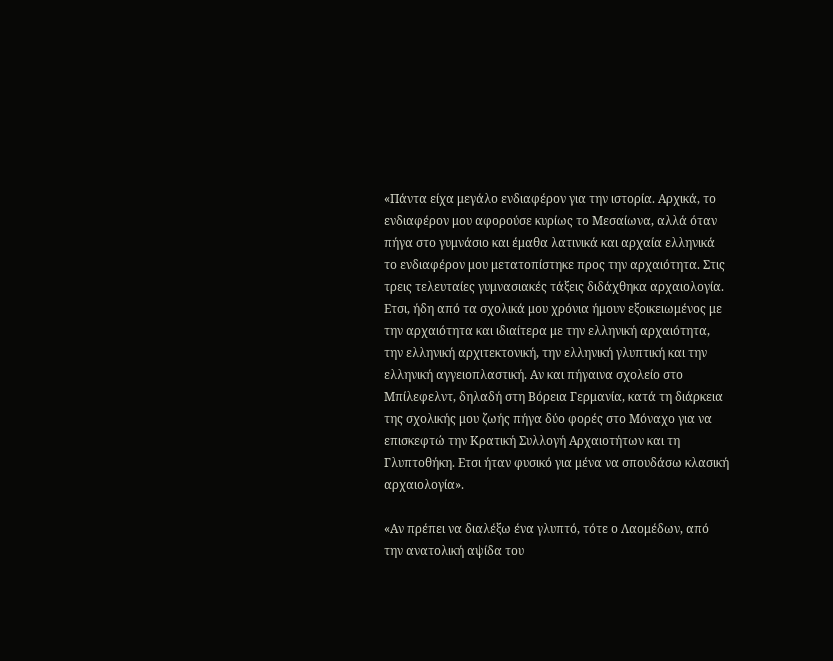«Πάντα είχα μεγάλο ενδιαφέρον για την ιστορία. Αρχικά, το ενδιαφέρον μου αφορούσε κυρίως το Μεσαίωνα, αλλά όταν πήγα στο γυμνάσιο και έμαθα λατινικά και αρχαία ελληνικά το ενδιαφέρον μου μετατοπίστηκε προς την αρχαιότητα. Στις τρεις τελευταίες γυμνασιακές τάξεις διδάχθηκα αρχαιολογία. Ετσι, ήδη από τα σχολικά μου χρόνια ήμουν εξοικειωμένος με την αρχαιότητα και ιδιαίτερα με την ελληνική αρχαιότητα, την ελληνική αρχιτεκτονική, την ελληνική γλυπτική και την ελληνική αγγειοπλαστική. Αν και πήγαινα σχολείο στο Μπίλεφελντ, δηλαδή στη Βόρεια Γερμανία, κατά τη διάρκεια της σχολικής μου ζωής πήγα δύο φορές στο Μόναχο για να επισκεφτώ την Κρατική Συλλογή Αρχαιοτήτων και τη Γλυπτοθήκη. Ετσι ήταν φυσικό για μένα να σπουδάσω κλασική αρχαιολογία».

«Αν πρέπει να διαλέξω ένα γλυπτό, τότε ο Λαομέδων, από την ανατολική αψίδα του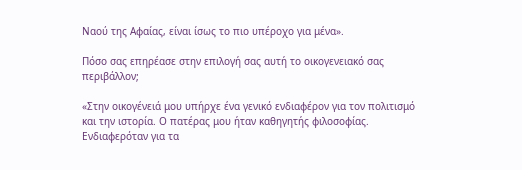Ναού της Αφαίας, είναι ίσως το πιο υπέροχο για μένα».

Πόσο σας επηρέασε στην επιλογή σας αυτή το οικογενειακό σας περιβάλλον;

«Στην οικογένειά μου υπήρχε ένα γενικό ενδιαφέρον για τον πολιτισμό και την ιστορία. Ο πατέρας μου ήταν καθηγητής φιλοσοφίας. Ενδιαφερόταν για τα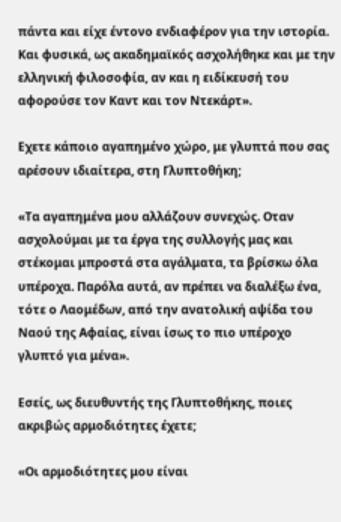πάντα και είχε έντονο ενδιαφέρον για την ιστορία. Και φυσικά, ως ακαδημαϊκός ασχολήθηκε και με την ελληνική φιλοσοφία, αν και η ειδίκευσή του αφορούσε τον Καντ και τον Ντεκάρτ».

Εχετε κάποιο αγαπημένο χώρο, με γλυπτά που σας αρέσουν ιδιαίτερα, στη Γλυπτοθήκη;

«Τα αγαπημένα μου αλλάζουν συνεχώς. Οταν ασχολούμαι με τα έργα της συλλογής μας και στέκομαι μπροστά στα αγάλματα, τα βρίσκω όλα υπέροχα. Παρόλα αυτά, αν πρέπει να διαλέξω ένα, τότε ο Λαομέδων, από την ανατολική αψίδα του Ναού της Αφαίας, είναι ίσως το πιο υπέροχο γλυπτό για μένα».

Εσείς, ως διευθυντής της Γλυπτοθήκης, ποιες ακριβώς αρμοδιότητες έχετε;

«Οι αρμοδιότητες μου είναι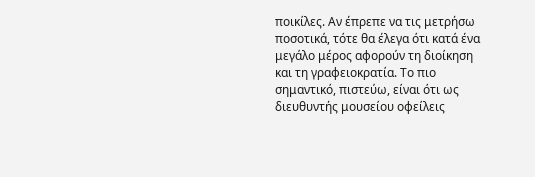ποικίλες. Αν έπρεπε να τις μετρήσω ποσοτικά, τότε θα έλεγα ότι κατά ένα μεγάλο μέρος αφορούν τη διοίκηση και τη γραφειοκρατία. Το πιο σημαντικό, πιστεύω, είναι ότι ως διευθυντής μουσείου οφείλεις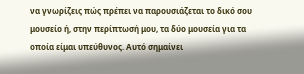να γνωρίζεις πώς πρέπει να παρουσιάζεται το δικό σου μουσείο ή, στην περίπτωσή μου, τα δύο μουσεία για τα οποία είμαι υπεύθυνος. Αυτό σημαίνει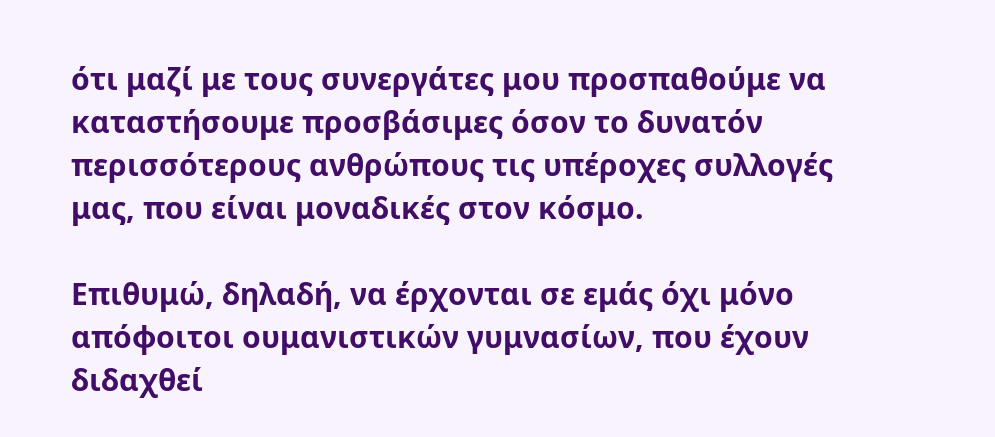ότι μαζί με τους συνεργάτες μου προσπαθούμε να καταστήσουμε προσβάσιμες όσον το δυνατόν περισσότερους ανθρώπους τις υπέροχες συλλογές μας, που είναι μοναδικές στον κόσμο.

Επιθυμώ, δηλαδή, να έρχονται σε εμάς όχι μόνο απόφοιτοι ουμανιστικών γυμνασίων, που έχουν διδαχθεί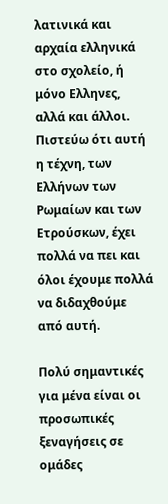λατινικά και αρχαία ελληνικά στο σχολείο, ή μόνο Ελληνες, αλλά και άλλοι. Πιστεύω ότι αυτή η τέχνη, των Ελλήνων των Ρωμαίων και των Ετρούσκων, έχει πολλά να πει και όλοι έχουμε πολλά να διδαχθούμε από αυτή.

Πολύ σημαντικές για μένα είναι οι προσωπικές ξεναγήσεις σε ομάδες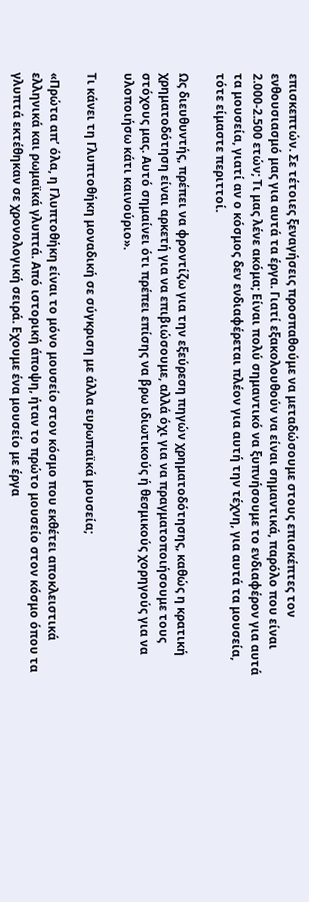επισκεπτών. Σε τέτοιες ξεναγήσεις προσπαθούμε να μεταδώσουμε στους επισκέπτες τον ενθουσιασμό μας για αυτά τα έργα. Γιατί εξακολουθούν να είναι σημαντικά, παρόλο που είναι 2.000-2.500 ετών; Τι μας λένε ακόμα; Είναι πολύ σημαντικό να ξυπνήσουμε το ενδιαφέρον για αυτά τα μουσεία, γιατί αν ο κόσμος δεν ενδιαφέρεται πλέον για αυτή την τέχνη, για αυτά τα μουσεία, τότε είμαστε περιττοί.

Ως διευθυντής, πρέπει να φροντίζω για την εξεύρεση πηγών χρηματοδότησης, καθώς η κρατική χρηματοδότηση είναι αρκετή για να επιβιώσουμε, αλλά όχι για να πραγματοποιήσουμε τους στόχους μας. Αυτό σημαίνει ότι πρέπει επίσης να βρω ιδιωτικούς ή θεσμικούς χορηγούς για να υλοποιήσω κάτι καινούριο».

Τι κάνει τη Γλυπτοθήκη μοναδική σε σύγκριση με άλλα ευρωπαϊκά μουσεία;

«Πρώτα απ’ όλα, η Γλυπτοθήκη είναι το μόνο μουσείο στον κόσμο που εκθέτει αποκλειστικά ελληνικά και ρωμαϊκά γλυπτά. Από ιστορική άποψη, ήταν το πρώτο μουσείο στον κόσμο όπου τα γλυπτά εκτέθηκαν σε χρονολογική σειρά. Εχουμε ένα μουσείο με έργα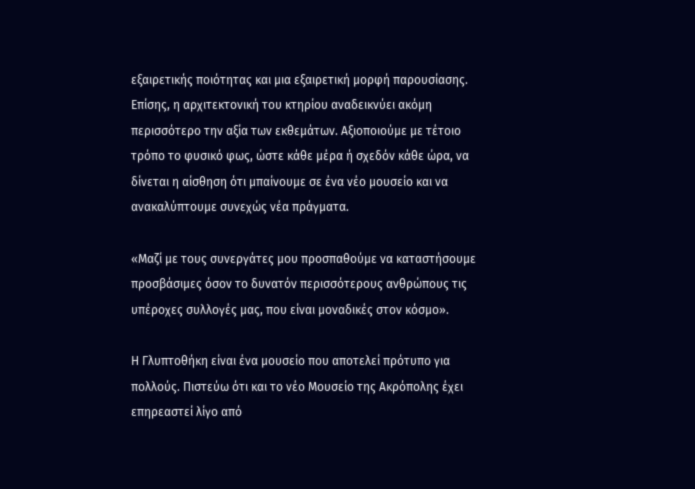εξαιρετικής ποιότητας και μια εξαιρετική μορφή παρουσίασης. Επίσης, η αρχιτεκτονική του κτηρίου αναδεικνύει ακόμη περισσότερο την αξία των εκθεμάτων. Αξιοποιούμε με τέτοιο τρόπο το φυσικό φως, ώστε κάθε μέρα ή σχεδόν κάθε ώρα, να δίνεται η αίσθηση ότι μπαίνουμε σε ένα νέο μουσείο και να ανακαλύπτουμε συνεχώς νέα πράγματα.

«Μαζί με τους συνεργάτες μου προσπαθούμε να καταστήσουμε προσβάσιμες όσον το δυνατόν περισσότερους ανθρώπους τις υπέροχες συλλογές μας, που είναι μοναδικές στον κόσμο».

Η Γλυπτοθήκη είναι ένα μουσείο που αποτελεί πρότυπο για πολλούς. Πιστεύω ότι και το νέο Μουσείο της Ακρόπολης έχει επηρεαστεί λίγο από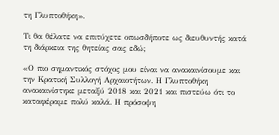τη Γλυπτοθήκη».

Τι θα θέλατε να επιτύχετε οπωσδήποτε ως διευθυντής κατά τη διάρκεια της θητείας σας εδώ;

«Ο πιο σημαντικός στόχος μου είναι να ανακαινίσουμε και την Κρατική Συλλογή Αρχαιοτήτων. Η Γλυπτοθήκη ανακαινίστηκε μεταξύ 2018 και 2021 και πιστεύω ότι το καταφέραμε πολύ καλά. Η πρόσοψη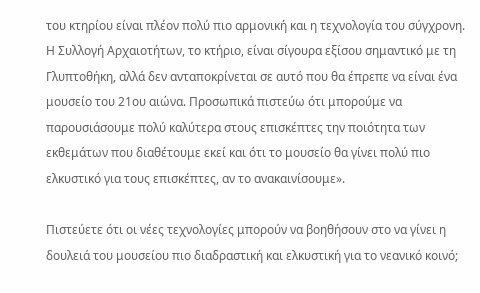του κτηρίου είναι πλέον πολύ πιο αρμονική και η τεχνολογία του σύγχρονη. Η Συλλογή Αρχαιοτήτων, το κτήριο, είναι σίγουρα εξίσου σημαντικό με τη Γλυπτοθήκη, αλλά δεν ανταποκρίνεται σε αυτό που θα έπρεπε να είναι ένα μουσείο του 21ου αιώνα. Προσωπικά πιστεύω ότι μπορούμε να παρουσιάσουμε πολύ καλύτερα στους επισκέπτες την ποιότητα των εκθεμάτων που διαθέτουμε εκεί και ότι το μουσείο θα γίνει πολύ πιο ελκυστικό για τους επισκέπτες, αν το ανακαινίσουμε».

Πιστεύετε ότι οι νέες τεχνολογίες μπορούν να βοηθήσουν στο να γίνει η δουλειά του μουσείου πιο διαδραστική και ελκυστική για το νεανικό κοινό;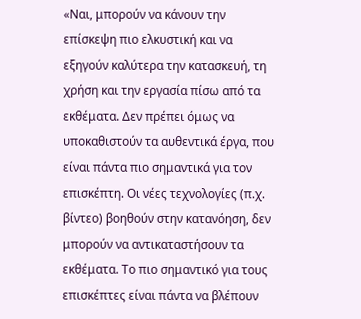«Ναι, μπορούν να κάνουν την επίσκεψη πιο ελκυστική και να εξηγούν καλύτερα την κατασκευή, τη χρήση και την εργασία πίσω από τα εκθέματα. Δεν πρέπει όμως να υποκαθιστούν τα αυθεντικά έργα, που είναι πάντα πιο σημαντικά για τον επισκέπτη. Οι νέες τεχνολογίες (π.χ. βίντεο) βοηθούν στην κατανόηση, δεν μπορούν να αντικαταστήσουν τα εκθέματα. Το πιο σημαντικό για τους επισκέπτες είναι πάντα να βλέπουν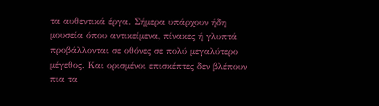τα αυθεντικά έργα. Σήμερα υπάρχουν ήδη μουσεία όπου αντικείμενα, πίνακες ή γλυπτά προβάλλονται σε οθόνες σε πολύ μεγαλύτερο μέγεθος. Και ορισμένοι επισκέπτες δεν βλέπουν πια τα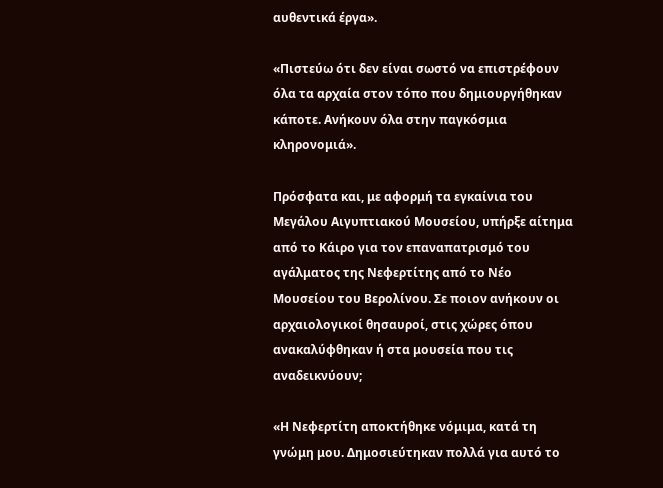αυθεντικά έργα».

«Πιστεύω ότι δεν είναι σωστό να επιστρέφουν όλα τα αρχαία στον τόπο που δημιουργήθηκαν κάποτε. Ανήκουν όλα στην παγκόσμια κληρονομιά».

Πρόσφατα και, με αφορμή τα εγκαίνια του Μεγάλου Αιγυπτιακού Μουσείου, υπήρξε αίτημα από το Κάιρο για τον επαναπατρισμό του αγάλματος της Νεφερτίτης από το Νέο Μουσείου του Βερολίνου. Σε ποιον ανήκουν οι αρχαιολογικοί θησαυροί, στις χώρες όπου ανακαλύφθηκαν ή στα μουσεία που τις αναδεικνύουν;

«Η Νεφερτίτη αποκτήθηκε νόμιμα, κατά τη γνώμη μου. Δημοσιεύτηκαν πολλά για αυτό το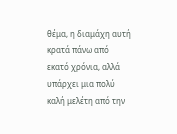θέμα, η διαμάχη αυτή κρατά πάνω από εκατό χρόνια, αλλά υπάρχει μια πολύ καλή μελέτη από την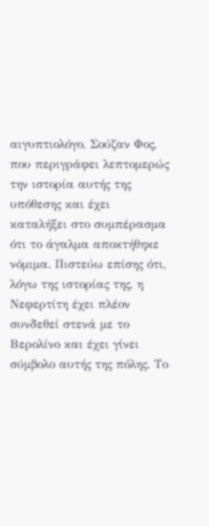αιγυπτιολόγο, Σούζαν Φος, που περιγράφει λεπτομερώς την ιστορία αυτής της υπόθεσης και έχει καταλήξει στο συμπέρασμα ότι το άγαλμα αποκτήθηκε νόμιμα. Πιστεύω επίσης ότι, λόγω της ιστορίας της, η Νεφερτίτη έχει πλέον συνδεθεί στενά με το Βερολίνο και έχει γίνει σύμβολο αυτής της πόλης. Το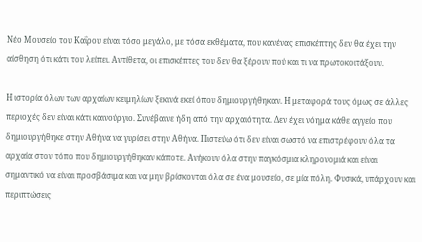Νέο Μουσείο του Καΐρου είναι τόσο μεγάλο, με τόσα εκθέματα, που κανένας επισκέπτης δεν θα έχει την αίσθηση ότι κάτι του λείπει. Αντίθετα, οι επισκέπτες του δεν θα ξέρουν πού και τι να πρωτοκοιτάξουν.

Η ιστορία όλων των αρχαίων κειμηλίων ξεκινά εκεί όπου δημιουργήθηκαν. Η μεταφορά τους όμως σε άλλες περιοχές δεν είναι κάτι καινούργιο. Συνέβαινε ήδη από την αρχαιότητα. Δεν έχει νόημα κάθε αγγείο που δημιουργήθηκε στην Αθήνα να γυρίσει στην Αθήνα. Πιστεύω ότι δεν είναι σωστό να επιστρέφουν όλα τα αρχαία στον τόπο που δημιουργήθηκαν κάποτε. Ανήκουν όλα στην παγκόσμια κληρονομιά και είναι σημαντικό να είναι προσβάσιμα και να μην βρίσκονται όλα σε ένα μουσείο, σε μία πόλη. Φυσικά, υπάρχουν και περιπτώσεις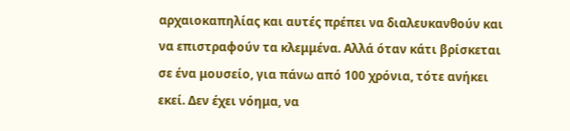αρχαιοκαπηλίας και αυτές πρέπει να διαλευκανθούν και να επιστραφούν τα κλεμμένα. Αλλά όταν κάτι βρίσκεται σε ένα μουσείο, για πάνω από 100 χρόνια, τότε ανήκει εκεί. Δεν έχει νόημα, να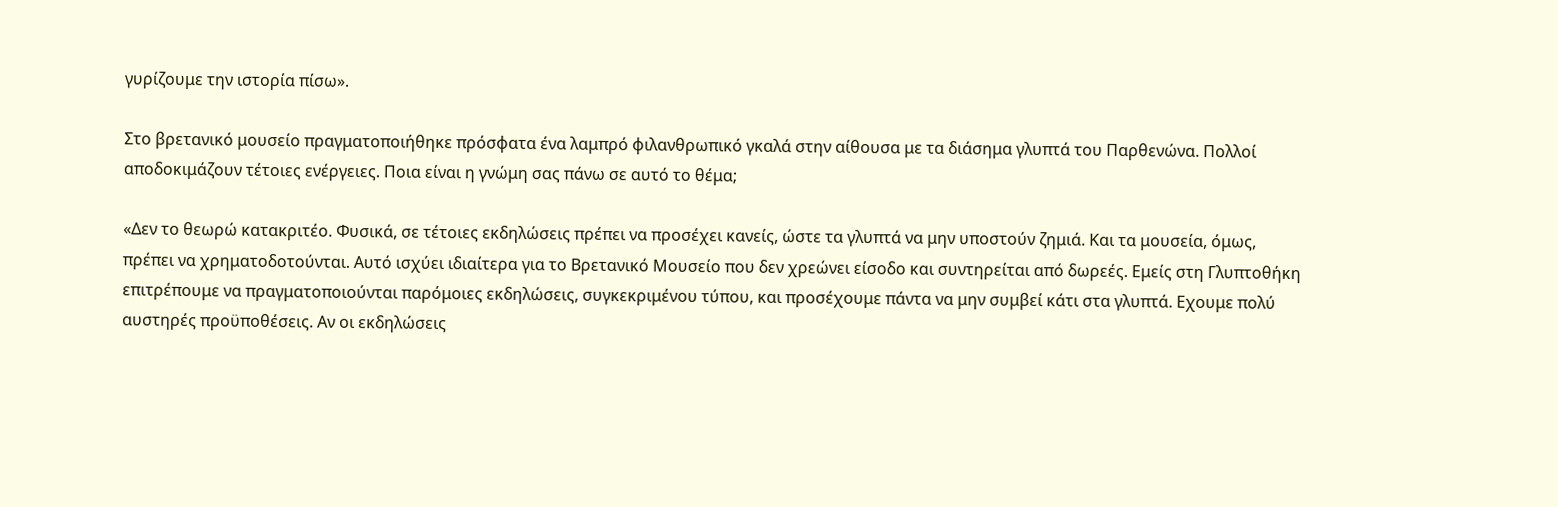γυρίζουμε την ιστορία πίσω».

Στο βρετανικό μουσείο πραγματοποιήθηκε πρόσφατα ένα λαμπρό φιλανθρωπικό γκαλά στην αίθουσα με τα διάσημα γλυπτά του Παρθενώνα. Πολλοί αποδοκιμάζουν τέτοιες ενέργειες. Ποια είναι η γνώμη σας πάνω σε αυτό το θέμα;

«Δεν το θεωρώ κατακριτέο. Φυσικά, σε τέτοιες εκδηλώσεις πρέπει να προσέχει κανείς, ώστε τα γλυπτά να μην υποστούν ζημιά. Και τα μουσεία, όμως, πρέπει να χρηματοδοτούνται. Αυτό ισχύει ιδιαίτερα για το Βρετανικό Μουσείο που δεν χρεώνει είσοδο και συντηρείται από δωρεές. Εμείς στη Γλυπτοθήκη επιτρέπουμε να πραγματοποιούνται παρόμοιες εκδηλώσεις, συγκεκριμένου τύπου, και προσέχουμε πάντα να μην συμβεί κάτι στα γλυπτά. Εχουμε πολύ αυστηρές προϋποθέσεις. Αν οι εκδηλώσεις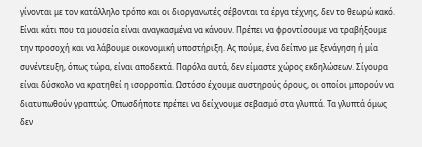γίνονται με τον κατάλληλο τρόπο και οι διοργανωτές σέβονται τα έργα τέχνης, δεν το θεωρώ κακό. Είναι κάτι που τα μουσεία είναι αναγκασμένα να κάνουν. Πρέπει να φροντίσουμε να τραβήξουμε την προσοχή και να λάβουμε οικονομική υποστήριξη. Ας πούμε, ένα δείπνο με ξενάγηση ή μία συνέντευξη, όπως τώρα, είναι αποδεκτά. Παρόλα αυτά, δεν είμαστε χώρος εκδηλώσεων. Σίγουρα είναι δύσκολο να κρατηθεί η ισορροπία. Ωστόσο έχουμε αυστηρούς όρους, οι οποίοι μπορούν να διατυπωθούν γραπτώς. Οπωσδήποτε πρέπει να δείχνουμε σεβασμό στα γλυπτά. Τα γλυπτά όμως δεν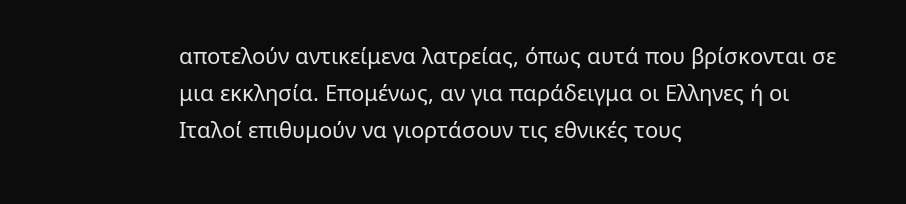αποτελούν αντικείμενα λατρείας, όπως αυτά που βρίσκονται σε μια εκκλησία. Επομένως, αν για παράδειγμα οι Ελληνες ή οι Ιταλοί επιθυμούν να γιορτάσουν τις εθνικές τους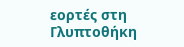εορτές στη Γλυπτοθήκη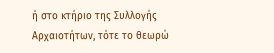ή στο κτήριο της Συλλογής Αρχαιοτήτων, τότε το θεωρώ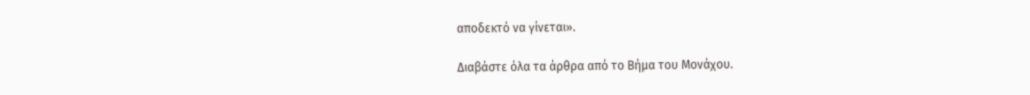αποδεκτό να γίνεται».

Διαβάστε όλα τα άρθρα από το Βήμα του Μονάχου.